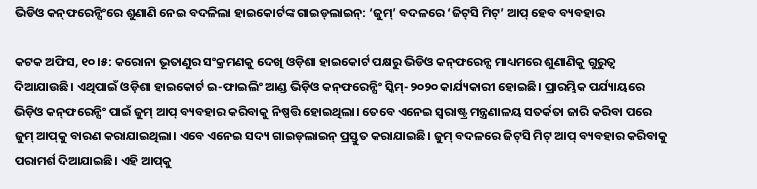ଭିଡିଓ କନ୍‌ଫରେନ୍ସିଂରେ ଶୁଣାଣି ନେଇ ବଦଳିଲା ହାଇକୋର୍ଟଙ୍କ ଗାଇଡ୍‌ଲାଇନ୍‌: ‘ଜୁମ୍‌’ ବଦଳରେ ‘ଜିଟ୍‌ସି ମିଟ୍‌’ ଆପ୍‌ ହେବ ବ୍ୟବହାର

କଟକ ଅଫିସ, ୧୦।୫: କରୋନା ଭୂତାଣୁର ସଂକ୍ରମଣକୁ ଦେଖି ଓଡ଼ିଶା ହାଇକୋର୍ଟ ପକ୍ଷରୁ ଭିଡିଓ କନ୍‌ଫରେନ୍ସ ମାଧ୍ୟମରେ ଶୁଣାଣିକୁ ଗୁରୁତ୍ୱ ଦିଆଯାଉଛି। ଏଥିପାଇଁ ଓଡ଼ିଶା ହାଇକୋର୍ଟ ଇ-ଫାଇଲିଂ ଆଣ୍ଡ ଭିଡ଼ିଓ କନ୍‌ଫରେନ୍ସିଂ ସ୍କିମ୍‌-୨୦୨୦ କାର୍ଯ୍ୟକାରୀ ହୋଇଛି। ପ୍ରାରମ୍ଭିକ ପର୍ଯ୍ୟାୟରେ ଭିଡ଼ିଓ କନ୍‌ଫରେନ୍ସିଂ ପାଇଁ ଜୁମ୍‌ ଆପ୍‌ ବ୍ୟବହାର କରିବାକୁ ନିଷ୍ପତ୍ତି ହୋଇଥିଲା। ତେବେ ଏନେଇ ସ୍ବରାଷ୍ଟ୍ର ମନ୍ତ୍ରଣାଳୟ ସତର୍କତା ଜାରି କରିବା ପରେ ଜୁମ୍‌ ଆପ୍‌କୁ ବାରଣ କରାଯାଇଥିଲା। ଏବେ ଏନେଇ ସଦ୍ୟ ଗାଇଡ୍‌ଲାଇନ୍‌ ପ୍ରସ୍ତୁତ କରାଯାଇଛି। ଜୁମ୍‌ ବଦଳରେ ଜିଟ୍‌ସି ମିଟ୍‌ ଆପ୍‌ ବ୍ୟବହାର କରିବାକୁ ପରାମର୍ଶ ଦିଆଯାଇଛି। ଏହି ଆପ୍‌କୁ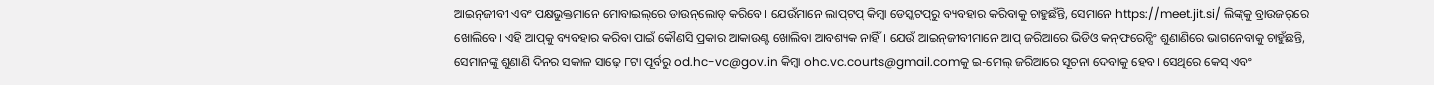ଆଇନ୍‌ଜୀବୀ ଏବଂ ପକ୍ଷଭୁକ୍ତମାନେ ମୋବାଇଲ୍‌ରେ ଡାଉନ୍‌ଲୋଡ୍‌ କରିବେ। ଯେଉଁମାନେ ଲାପ୍‌ଟପ୍‌ କିମ୍ବା ଡେସ୍କଟପ୍‌ରୁ ବ୍ୟବହାର କରିବାକୁ ଚାହୁଛଁନ୍ତି, ସେମାନେ https://meet.jit.si/ ଲିଙ୍କ୍‌କୁ ବ୍ରାଉଜର୍‌ରେ ଖୋଲିବେ। ଏହି ଆପ୍‌କୁ ବ୍ୟବହାର କରିବା ପାଇଁ କୌଣସି ପ୍ରକାର ଆକାଉଣ୍ଟ ଖୋଲିବା ଆବଶ୍ୟକ ନାହିଁ। ଯେଉଁ ଆଇନ୍‌ଜୀବୀମାନେ ଆପ୍‌ ଜରିଆରେ ଭିଡିଓ କନ୍‌ଫରେନ୍ସିଂ ଶୁଣାଣିରେ ଭାଗନେବାକୁ ଚାହୁଁଛନ୍ତି, ସେମାନଙ୍କୁ ଶୁଣାଣି ଦିନର ସକାଳ ସାଢ଼େ ୮ଟା ପୂର୍ବରୁ od.hc-vc@gov.in କିମ୍ବା ohc.vc.courts@gmail.comକୁ ଇ-ମେଲ୍‌ ଜରିଆରେ ସୂଚନା ଦେବାକୁ ହେବ। ସେଥିରେ କେସ୍‌ ଏବଂ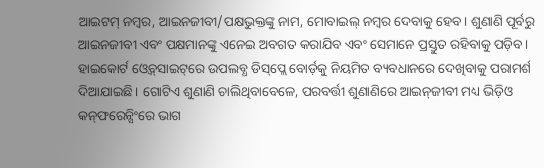ଆଇଟମ୍‌ ନମ୍ବର, ଆଇନଜୀବୀ/ପକ୍ଷଭୁକ୍ତଙ୍କୁ ନାମ, ମୋବାଇଲ୍‌ ନମ୍ବର ଦେବାକୁ ହେବ। ଶୁଣାଣି ପୂର୍ବରୁ ଆଇନଜୀବୀ ଏବଂ ପକ୍ଷମାନଙ୍କୁ ଏନେଇ ଅବଗତ କରାଯିବ ଏବଂ ସେମାନେ ପ୍ରସ୍ତୁତ ରହିବାକୁ ପଡ଼ିବ। ହାଇକୋର୍ଟ ଓ୍ବେବ୍‌ସାଇଟ୍‌ରେ ଉପଲବ୍ଧ ଡିସ୍‌ପ୍ଲେ ବୋର୍ଡ଼କୁ ନିୟମିତ ବ୍ୟବଧାନରେ ଦେଖିବାକୁ ପରାମର୍ଶ ଦିଆଯାଇଛି। ଗୋଟିଏ ଶୁଣାଣି ଚାଲିଥିବାବେଳେ, ପରବର୍ତ୍ତୀ ଶୁଣାଣିରେ ଆଇନ୍‌ଜୀବୀ ମଧ୍ୟ ଭିଡ଼ିଓ କନ୍‌ଫରେନ୍ସିଂରେ ଭାଗ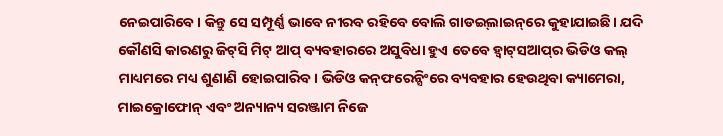ନେଇପାରିବେ। କିନ୍ତୁ ସେ ସମ୍ପୂର୍ଣ୍ଣ ଭାବେ ନୀରବ ରହିବେ ବୋଲି ଗାଡଇ୍‌ଲାଇନ୍‌ରେ କୁହାଯାଇଛି। ଯଦି କୌଣସି କାରଣରୁ ଜିଟ୍‌ସି ମିଟ୍‌ ଆପ୍‌ ବ୍ୟବହାରରେ ଅସୁବିଧା ହୁଏ ତେବେ ହ୍ବାଟ୍‌ସଆପ୍‌ର ଭିଡିଓ କଲ୍‌ ମାଧ୍ୟମରେ ମଧ୍ୟ ଶୁଣାଣି ହୋଇପାରିବ। ଭିଡିଓ କନ୍‌ଫରେନ୍ସିଂରେ ବ୍ୟବହାର ହେଉଥିବା କ୍ୟାମେରା, ମାଇକ୍ରୋଫୋନ୍‌ ଏବଂ ଅନ୍ୟାନ୍ୟ ସରଞ୍ଜାମ ନିଜେ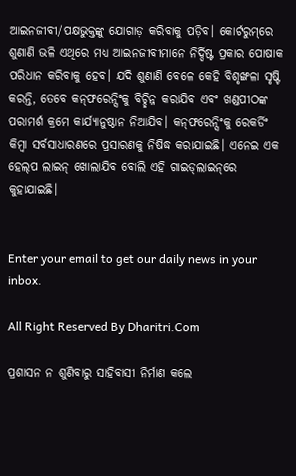ଆଇନଜୀବୀ/ପକ୍ଷଭୁକ୍ତଙ୍କୁ ଯୋଗାଡ଼ କରିବାକୁ ପଡ଼ିବ। କୋର୍ଟରୁମ୍‌ରେ ଶୁଣାଣି ଭଳି ଏଥିରେ ମଧ୍ୟ ଆଇନଜୀବୀମାନେ ନିର୍ଦ୍ଦିଷ୍ଟ ପ୍ରକାର ପୋଷାକ ପରିଧାନ କରିବାକୁ ହେବ। ଯଦି ଶୁଣାଣି ବେଳେ କେହି ବିଶୃଙ୍ଖଳା ସୃଷ୍ଟି କରନ୍ତି, ତେବେ କନ୍‌ଫରେନ୍ସିଂକୁ ବିଚ୍ଛିନ୍ନ କରାଯିବ ଏବଂ ଖଣ୍ଡପୀଠଙ୍କ ପରାମର୍ଶ କ୍ରମେ କାର୍ଯ୍ୟାନୁଷ୍ଠାନ ନିଆଯିବ। କନ୍‌ଫରେନ୍ସିଂକୁ ରେକର୍ଡିଂ କିମ୍ବା ସର୍ବସାଧାରଣରେ ପ୍ରସାରଣକୁ ନିଷିଦ୍ଧ କରାଯାଇଛି। ଏନେଇ ଏକ ହେଲ୍‌ପ ଲାଇନ୍‌ ଖୋଲାଯିବ ବୋଲି ଏହି ଗାଇଡ୍‌ଲାଇନ୍‌ରେ କୁହାଯାଇଛି।


Enter your email to get our daily news in your inbox.

All Right Reserved By Dharitri.Com

ପ୍ରଶାସନ ନ ଶୁଣିବାରୁ ସାହିବାସୀ ନିର୍ମାଣ କଲେ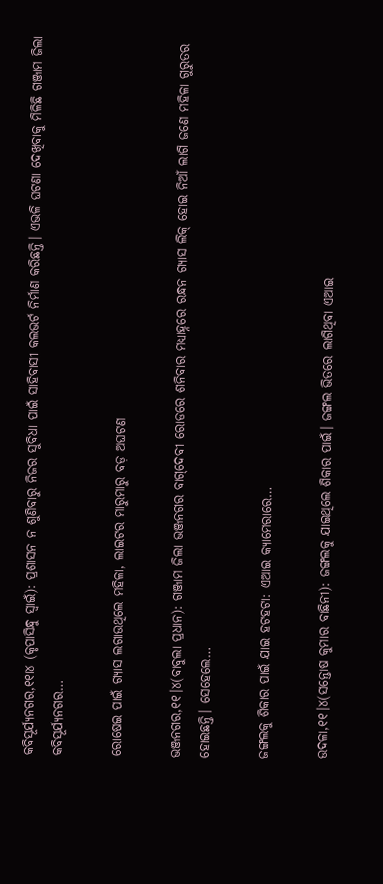କବିସୂର୍ଯ୍ୟନଗର,୧୧ା୪ (କୃପାସିନ୍ଧୁ ସ୍ବାଇଁ): ପ୍ରଶାସନ ନ ଶୁଣିବାରୁ ନିଜର ସୁବିଧା ପାଇଁ ସାହିବାସୀ କଲଭର୍ଟ ନିର୍ମାଣ କରିଛନ୍ତି। ଏଭଳି ଘଟଣା ଦେଖିବାକୁ ମିଳିଛି ଗଞ୍ଜାମ ଜିଲା କବିସୂର୍ଯ୍ୟନଗର…

ରୋଷେଇ ପାଇଁ ଗ୍ୟାସ ଲଗାଉଥିଲେ ମହିଳା, ଲାଇଟର ମାରୁମାରୁ ବଡ଼ ଅଘଟଣ

ଭଞ୍ଜନଗର,୧୧।୪(ବାବୁଲା ପ୍ରଧାନ): ଗଞ୍ଜାମ ଜିଲା ଭଞ୍ଜନଗର ବାଗ୍‌ଦେବୀ ରୋଡରେ ଶନିବାର ମଧ୍ୟାହ୍ନରେ ରନ୍ଧନ ଗ୍ୟାସ ଲିକ୍‌ ହୋଇ ନିଆଁ ଲାଗି ଜଣେ ମହିଳା ଗୁରୁତର ହୋଇଛନ୍ତି। ସେହେଲେ…

ଜଙ୍ଗଲକୁ ଶିକାର ପାଇଁ ଯାଇ ହଟହଟା: ଏଆଇ କ୍ୟାମେରାରେ…

ଉଦଳା,୧୧।୪(ସନ୍ତୋଷ କୁମାର ବାଛିନୀ): ଜଙ୍ଗଲକୁ ଯାଇଥିଲେ ଶିକାର ପାଇଁ। ଜଙ୍ଗଲ ଭିତରେ ଲାଗିଥିବା ଏଆଇ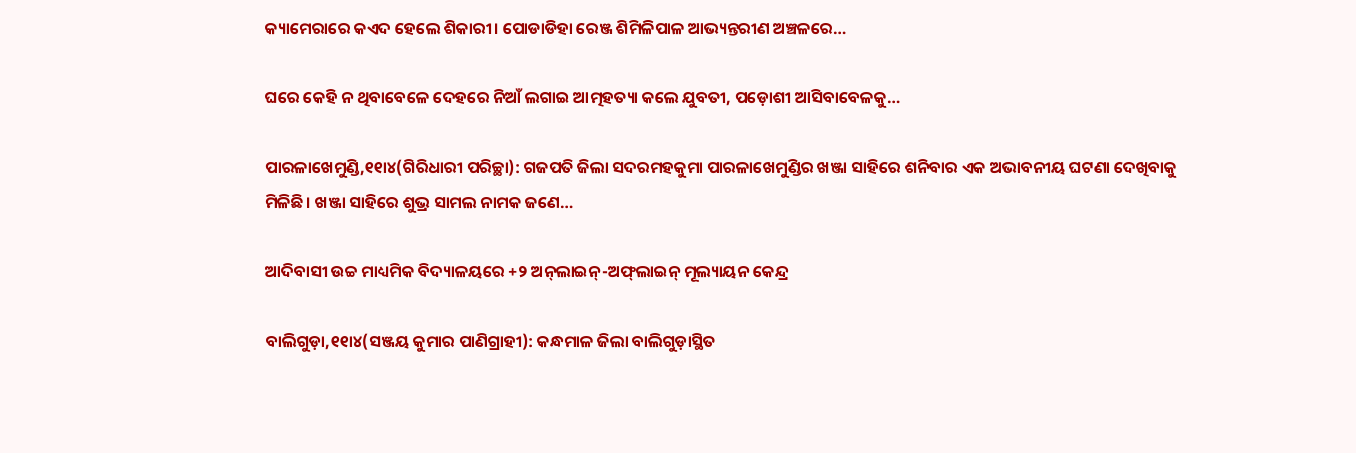କ୍ୟାମେରାରେ କଏଦ ହେଲେ ଶିକାରୀ। ପୋଡାଡିହା ରେଞ୍ଜ ଶିମିଳିପାଳ ଆଭ୍ୟନ୍ତରୀଣ ଅଞ୍ଚଳରେ…

ଘରେ କେହି ନ ଥିବାବେଳେ ଦେହରେ ନିଆଁ ଲଗାଇ ଆତ୍ମହତ୍ୟା କଲେ ଯୁବତୀ, ପଡ଼ୋଶୀ ଆସିବାବେଳକୁ…

ପାରଳାଖେମୁଣ୍ଡି,୧୧ା୪(ଗିରିଧାରୀ ପରିଚ୍ଛା): ଗଜପତି ଜିଲା ସଦରମହକୁମା ପାରଳାଖେମୁଣ୍ଡିର ଖଞ୍ଜା ସାହିରେ ଶନିବାର ଏକ ଅଭାବନୀୟ ଘଟଣା ଦେଖିବାକୁ ମିଳିଛି। ଖଞ୍ଜା ସାହିରେ ଶୁଭ୍ର ସାମଲ ନାମକ ଜଣେ…

ଆଦିବାସୀ ଉଚ୍ଚ ମାଧ୍ୟମିକ ବିଦ୍ୟାଳୟରେ +୨ ଅନ୍‌ଲାଇନ୍‌-ଅଫ୍‌ଲାଇନ୍‌ ମୂଲ୍ୟାୟନ କେନ୍ଦ୍ର

ବାଲିଗୁଡ଼ା,୧୧ା୪(ସଞ୍ଜୟ କୁମାର ପାଣିଗ୍ରାହୀ): କନ୍ଧମାଳ ଜିଲା ବାଲିଗୁଡ଼ାସ୍ଥିତ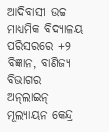ଆଦିବାସୀ ଉଚ୍ଚ ମାଧ୍ୟମିକ ବିଦ୍ୟାଳୟ ପରିସରରେ +୨ ବିଜ୍ଞାନ, ବାଣିଜ୍ୟ ବିଭାଗର ଅନ୍‌ଲାଇନ୍‌ ମୂଲ୍ୟାୟନ କେନ୍ଦ୍ର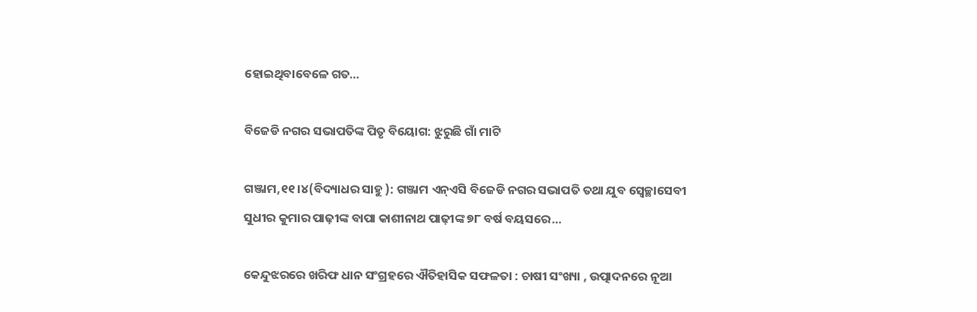ହୋଇଥିବାବେଳେ ଗତ…

ବିଜେଡି ନଗର ସଭାପତିଙ୍କ ପିତୃ ବିୟୋଗ: ଝୁରୁଛି ଗାଁ ମାଟି

ଗଞ୍ଜାମ,୧୧।୪(ବିଦ୍ୟାଧର ସାହୁ ): ଗଞ୍ଜାମ ଏନ୍‌ଏସି ବିଜେଡି ନଗର ସଭାପତି ତଥା ଯୁବ ସ୍ବେଚ୍ଛାସେବୀ ସୁଧୀର କୁମାର ପାଢ଼ୀଙ୍କ ବାପା କାଶୀନାଥ ପାଢ଼ୀଙ୍କ ୭୮ ବର୍ଷ ବୟସରେ…

କେନ୍ଦୁଝରରେ ଖରିଫ ଧାନ ସଂଗ୍ରହରେ ଐତିହାସିକ ସଫଳତା : ଚାଷୀ ସଂଖ୍ୟା , ଉତ୍ପାଦନରେ ନୂଆ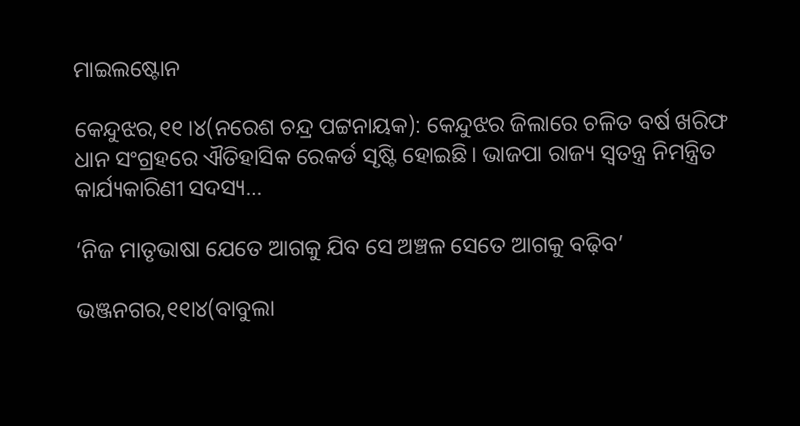ମାଇଲଷ୍ଟୋନ

କେନ୍ଦୁଝର,୧୧।୪(ନରେଶ ଚନ୍ଦ୍ର ପଟ୍ଟନାୟକ): କେନ୍ଦୁଝର ଜିଲାରେ ଚଳିତ ବର୍ଷ ଖରିଫ ଧାନ ସଂଗ୍ରହରେ ଐତିହାସିକ ରେକର୍ଡ ସୃଷ୍ଟି ହୋଇଛି। ଭାଜପା ରାଜ୍ୟ ସ୍ବତନ୍ତ୍ର ନିମନ୍ତ୍ରିତ କାର୍ଯ୍ୟକାରିଣୀ ସଦସ୍ୟ…

‘ନିଜ ମାତୃଭାଷା ଯେତେ ଆଗକୁ ଯିବ ସେ ଅଞ୍ଚଳ ସେତେ ଆଗକୁ ବଢ଼ିବ’

ଭଞ୍ଜନଗର,୧୧ା୪(ବାବୁଲା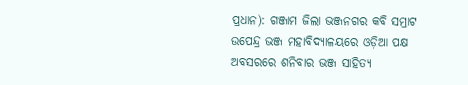ପ୍ରଧାନ): ଗଞ୍ଜାମ ଜିଲା ଭଞ୍ଜନଗର କବି ସମ୍ରାଟ ଉପେନ୍ଦ୍ର ଭଞ୍ଜ ମହାବିଦ୍ୟାଳୟରେ ଓଡ଼ିଆ ପକ୍ଷ ଅବସରରେ ଶନିବାର ଭଞ୍ଜ ସାହିତ୍ୟ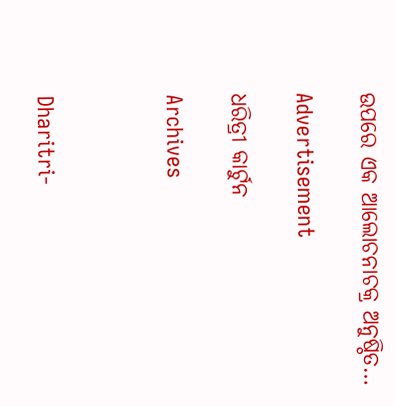ଉପରେ ଏକ ଆଲୋଚନାଚକ୍ର ଅନୁଷ୍ଠିତ…

Advertisement

ଧରିତ୍ରୀ କାର୍ଟୁନ

Archives



Dharitri-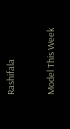Rashifala

Model This Week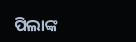ପିଲାଙ୍କ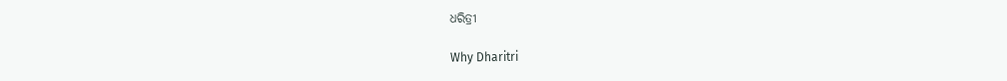ଧରିତ୍ରୀ

Why Dharitri